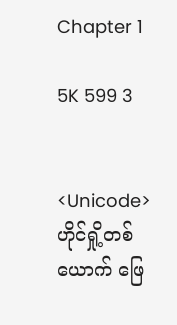Chapter 1

5K 599 3


<Unicode>
ဟိုင်ရှို့တစ်ယောက် ဖြေ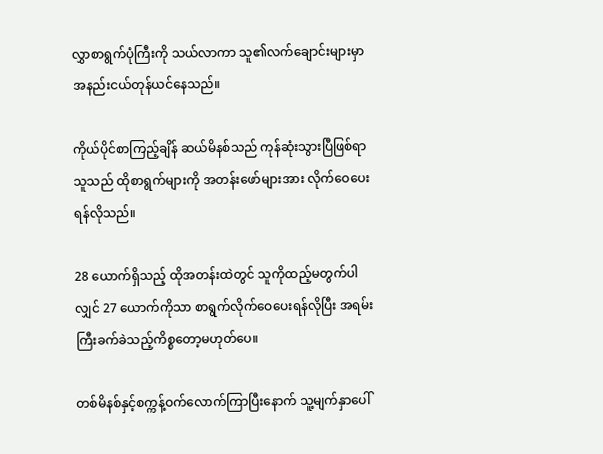လွှာစာရွက်ပုံကြီးကို သယ်လာကာ သူ၏လက်ချောင်းများမှာ အနည်းငယ်တုန်ယင်နေသည်။

ကိုယ်ပိုင်စာကြည့်ချိန် ဆယ်မိနစ်သည် ကုန်ဆုံးသွားပြီဖြစ်ရာ သူသည် ထိုစာရွက်များကို အတန်းဖော်များအား လိုက်ဝေပေးရန်လိုသည်။

28 ယောက်ရှိသည့် ထိုအတန်းထဲတွင် သူကိုထည့်မတွက်ပါလျှင် 27 ယောက်ကိုသာ စာရွက်လိုက်ဝေပေးရန်လိုပြီး အရမ်းကြီးခက်ခဲသည့်ကိစ္စတော့မဟုတ်ပေ။

တစ်မိနစ်နှင့်စက္ကန့်ဝက်လောက်ကြာပြီးနောက် သူ့မျက်နှာပေါ်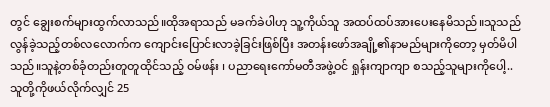တွင် ချွေးစက်များထွက်လာသည်။ထိုအရာသည် မခက်ခဲပါဟု သူ့ကိုယ်သူ အထပ်ထပ်အားပေးနေမိသည်။သူသည် လွန်ခဲ့သည့်တစ်လလောက်က ကျောင်းပြောင်းလာခဲ့ခြင်းဖြစ်ပြီး အတန်းဖော်အချို့၏နာမည်များကိုတော့ မှတ်မိပါသည်။သူနဲ့တစ်ခုံတည်းတူတူထိုင်သည့် ဝမ်ဖန်း ၊ ပညာရေးကော်မတီအဖွဲ့ဝင် ရှုန်းကျာကျာ စသည့်သူများကိုပေါ့.. သူတို့ကိုဖယ်လိုက်လျှင် 25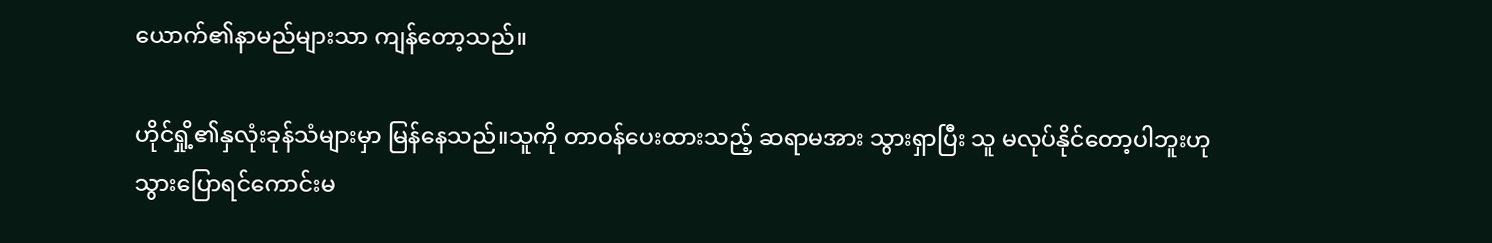ယောက်၏နာမည်များသာ ကျန်တော့သည်။

ဟိုင်ရှို့၏နှလုံးခုန်သံများမှာ မြန်နေသည်။သူကို တာဝန်ပေးထားသည့် ဆရာမအား သွားရှာပြီး သူ မလုပ်နိုင်တော့ပါဘူးဟု သွားပြောရင်ကောင်းမ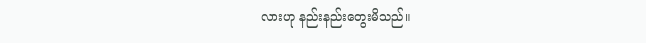လားဟု နည်းနည်းတွေးမိသည်။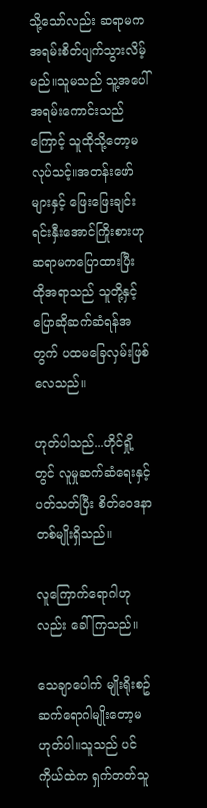သို့သော်လည်း ဆရာမက အရမ်းစိတ်ပျက်သွားလိမ့်မည်။သူမသည် သူ့အပေါ်အရမ်းကောင်းသည်ကြောင့် သူထိုသို့တော့မလုပ်သင့်။အတန်းဖော်များနှင့် ဖြေးဖြေးချင်းရင်းနှီးအောင်ကြိုးစားဟု ဆရာမကပြောထားပြီး ထိုအရာသည် သူတို့နှင့်ပြောဆိုဆက်ဆံရန်အတွက် ပထမခြေလှမ်းဖြစ်လေသည်။

ဟုတ်ပါသည်...ဟိုင်ရှို့တွင် လူမှုဆက်ဆံရေးနှင့်ပတ်သတ်ပြီး စိတ်ဝေဒနာတစ်မျိုးရှိသည်။

လူကြောက်ရောဂါဟုလည်း ခေါ်ကြသည်။

သေချာပေါက် မျိုးရိုးစဥ်ဆက်ရောဂါမျိုးတော့မဟုတ်ပါ။သူသည် ပင်ကိုယ်ထဲက ရှက်တတ်သူ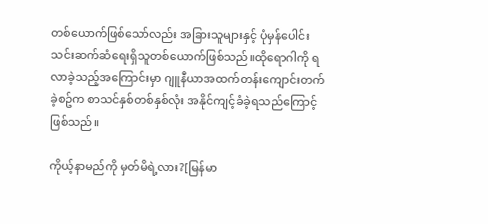တစ်ယောက်ဖြစ်သော်လည်း အခြားသူများနှင့် ပုံမှန်ပေါင်းသင်းဆက်ဆံရေးရှိသူတစ်ယောက်ဖြစ်သည်။ထိုရောဂါကို ရလာခဲ့သည့်အကြောင်းမှာ ဂျူနီယာအထက်တန်းကျောင်းတက်ခဲ့စဥ်က စာသင်နှစ်တစ်နှစ်လုံး အနိုင်ကျင့်ခံခဲ့ရသည်ကြောင့် ဖြစ်သည်။

ကိုယ့်နာမည်ကို မှတ်မိရဲ့လား?[မြန်မာ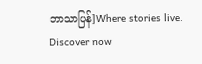ဘာသာပြန်]Where stories live. Discover now